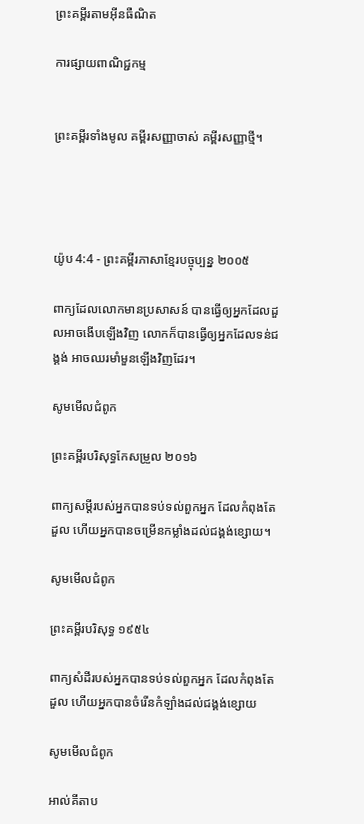ព្រះគម្ពីរតាមអ៊ីនធឺណិត

ការផ្សាយពាណិជ្ជកម្ម


ព្រះគម្ពីរទាំងមូល គម្ពីរសញ្ញាចាស់ គម្ពីរសញ្ញាថ្មី។




យ៉ូប 4:4 - ព្រះគម្ពីរភាសាខ្មែរបច្ចុប្បន្ន ២០០៥

ពាក្យដែលលោកមានប្រសាសន៍ បានធ្វើឲ្យអ្នកដែលដួលអាចងើបឡើងវិញ លោកក៏បានធ្វើឲ្យអ្នកដែលទន់ជង្គង់ អាចឈរមាំ‌មួនឡើងវិញដែរ។

សូមមើលជំពូក

ព្រះគម្ពីរបរិសុទ្ធកែសម្រួល ២០១៦

ពាក្យសម្ដីរបស់អ្នកបានទប់‌ទល់ពួកអ្នក ដែលកំពុងតែដួល ហើយអ្នកបានចម្រើនកម្លាំងដល់ជង្គង់ខ្សោយ។

សូមមើលជំពូក

ព្រះគម្ពីរបរិសុទ្ធ ១៩៥៤

ពាក្យសំដីរបស់អ្នកបានទប់‌ទល់ពួកអ្នក ដែលកំពុងតែដួល ហើយអ្នកបានចំរើនកំឡាំងដល់ជង្គង់ខ្សោយ

សូមមើលជំពូក

អាល់គីតាប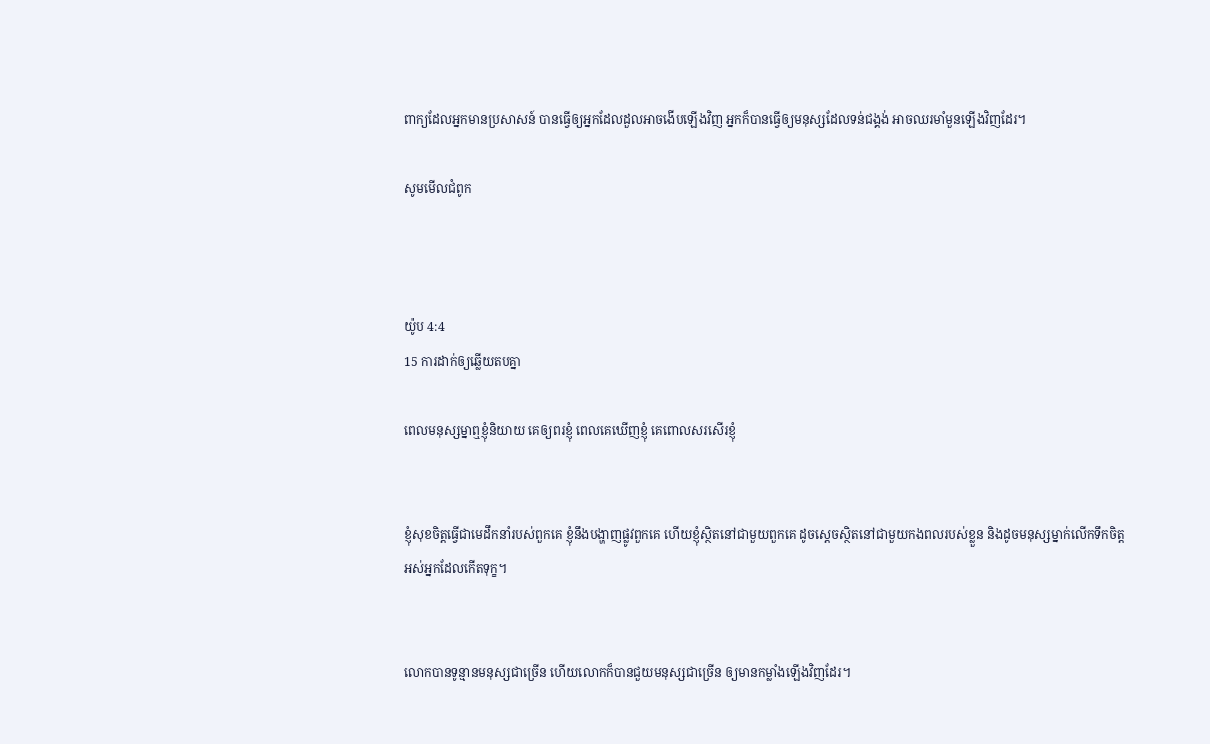ពាក្យដែលអ្នកមានប្រសាសន៍ បានធ្វើឲ្យអ្នកដែលដួលអាចងើបឡើងវិញ អ្នកក៏បានធ្វើឲ្យមនុស្សដែលទន់ជង្គង់ អាចឈរមាំ‌មួនឡើងវិញដែរ។

សូមមើលជំពូក



យ៉ូប 4:4
15 ការដាក់ឲ្យឆ្លើយតបគ្នា

ពេលមនុស្ស‌ម្នាឮខ្ញុំនិយាយ គេឲ្យពរខ្ញុំ ពេលគេឃើញខ្ញុំ គេពោលសរសើរខ្ញុំ


ខ្ញុំសុខចិត្តធ្វើជាមេដឹកនាំរបស់ពួកគេ ខ្ញុំនឹងបង្ហាញផ្លូវពួកគេ ហើយខ្ញុំស្ថិតនៅជាមួយពួកគេ ដូចស្ដេចស្ថិតនៅជាមួយកង‌ពលរបស់ខ្លួន និងដូចមនុស្សម្នាក់លើកទឹកចិត្ត អស់អ្នកដែលកើតទុក្ខ។


លោកបានទូន្មានមនុស្សជាច្រើន ហើយលោកក៏បានជួយមនុស្សជាច្រើន ឲ្យមានកម្លាំងឡើងវិញដែរ។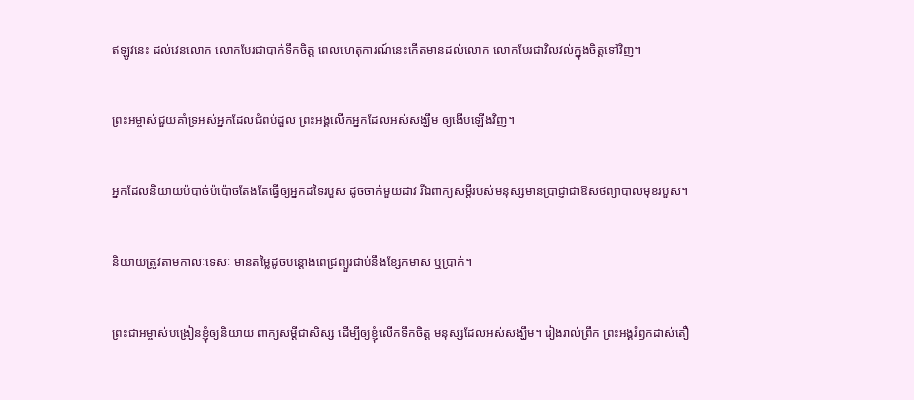ឥឡូវនេះ ដល់វេនលោក លោកបែរជាបាក់ទឹកចិត្ត ពេលហេតុ‌ការណ៍នេះកើតមានដល់លោក លោកបែរជាវិល‌វល់ក្នុងចិត្តទៅវិញ។


ព្រះ‌អម្ចាស់ជួយគាំទ្រអស់អ្នកដែលជំពប់ដួល ព្រះអង្គលើកអ្នកដែលអស់សង្ឃឹម ឲ្យងើបឡើងវិញ។


អ្នកដែលនិយាយប៉បាច់‌ប៉ប៉ោចតែងតែធ្វើឲ្យអ្នកដទៃរបួស ដូចចាក់មួយដាវ រីឯពាក្យសម្ដីរបស់មនុស្សមានប្រាជ្ញាជាឱសថព្យាបាលមុខរបួស។


និយាយត្រូវតាមកាលៈ‌ទេសៈ មានតម្លៃដូចបន្តោងពេជ្រព្យួរជាប់នឹងខ្សែកមាស ឬប្រាក់។


ព្រះ‌ជា‌អម្ចាស់បង្រៀនខ្ញុំឲ្យនិយាយ ពាក្យសម្ដីជាសិស្ស ដើម្បីឲ្យខ្ញុំលើកទឹកចិត្ត មនុស្សដែលអស់សង្ឃឹម។ រៀងរាល់ព្រឹក ព្រះអង្គរំឭកដាស់‌តឿ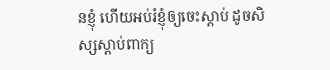នខ្ញុំ ហើយអប់រំខ្ញុំឲ្យចេះស្ដាប់ ដូចសិស្សស្ដាប់ពាក្យ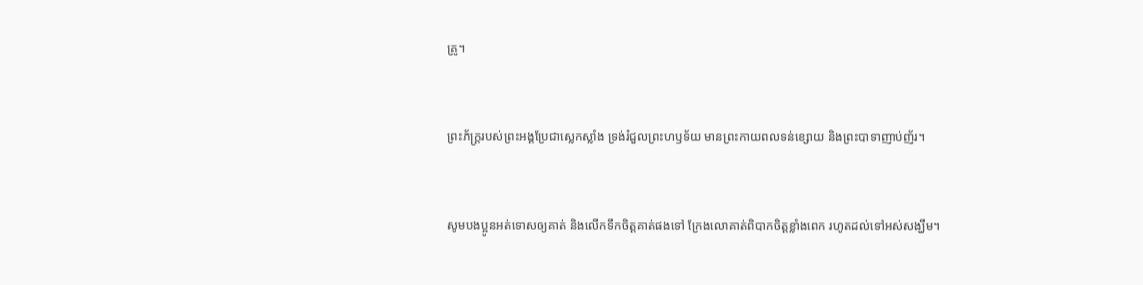គ្រូ។


ព្រះ‌ភ័ក្ត្ររបស់ព្រះអង្គប្រែជាស្លេក‌ស្លាំង ទ្រង់រំជួលព្រះ‌ហឫទ័យ មានព្រះ‌កាយពលទន់ខ្សោយ និងព្រះ‌បាទាញាប់‌ញ័រ។


សូមបងប្អូនអត់‌ទោសឲ្យគាត់ និងលើកទឹកចិត្តគាត់ផងទៅ ក្រែងលោគាត់ពិបាកចិត្តខ្លាំងពេក រហូតដល់ទៅអស់សង្ឃឹម។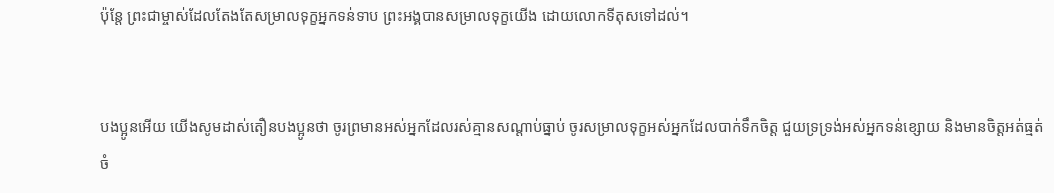ប៉ុន្តែ ព្រះ‌ជាម្ចាស់ដែលតែងតែសម្រាលទុក្ខអ្នកទន់‌ទាប ព្រះអង្គបានសម្រាលទុក្ខយើង ដោយលោកទីតុសទៅដល់។


បងប្អូនអើយ យើងសូមដាស់‌តឿនបងប្អូនថា ចូរព្រមានអស់អ្នកដែលរស់គ្មានសណ្ដាប់‌ធ្នាប់ ចូរសម្រាលទុក្ខអស់អ្នកដែលបាក់ទឹកចិត្ត ជួយទ្រ‌ទ្រង់អស់អ្នកទន់ខ្សោយ និងមានចិត្តអត់‌ធ្មត់ ចំ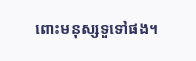ពោះមនុស្សទួទៅផង។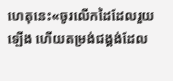ហេតុនេះ«ចូរលើកដៃដែលរួយឡើង ហើយតម្រង់ជង្គង់ដែល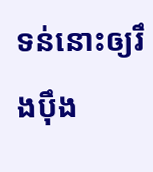ទន់នោះឲ្យរឹង‌ប៉ឹង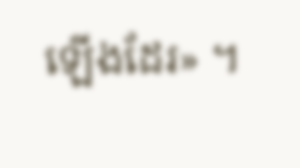ឡើងដែរ» ។